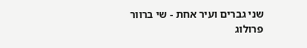שני גברים ועיר אחת - שי ברוור
פרולוג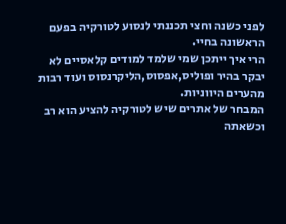לפני כשנה וחצי תכננתי לנסוע לטורקיה בפעם הראשונה בחיי.
הרי איך ייתכן שמי שלמד למודים קלאסיים לא יבקר בהיר ופוליס,אפסוס,הליקרנסוס ועוד רבות מהערים היווניות.
המבחר של אתרים שיש לטורקיה להציע הוא רב וכשאתה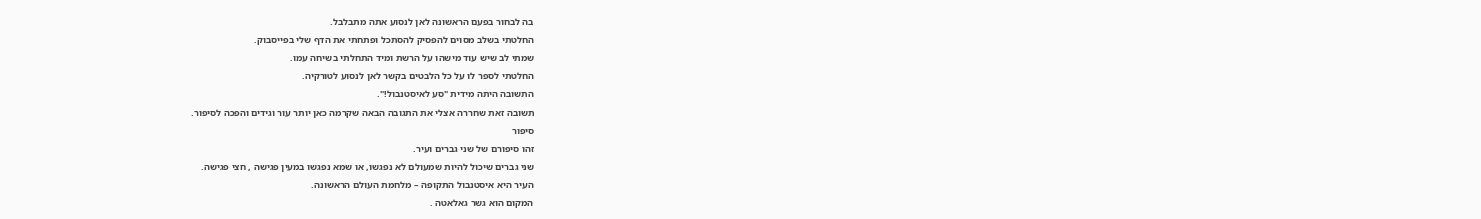בה לבחור בפעם הראשונה לאן לנסוע אתה מתבלבל.
החלטתי בשלב מסוים להפסיק להסתכל ופתחתי את הדף שלי בפייסבוק.
שמתי לב שיש עוד מישהו על הרשת ומיד התחלתי בשיחה עמו.
החלטתי לספר לו על כל הלבטים בקשר לאן לנסוע לטורקיה.
התשובה היתה מידית "סע לאיסטנבול!".
תשובה זאת שחררה אצלי את התגובה הבאה שקרמה כאן יותר עור וגידים והפכה לסיפור.
סיפור
זהו סיפורם של שני גברים ועיר.
שני גברים שיכול להיות שמעולם לא נפגשו, או שמא נפגשו במעין פגישה , חצי פגישה.
העיר היא איסטנבול התקופה – מלחמת העולם הראשונה.
המקום הוא גשר גאלאטה .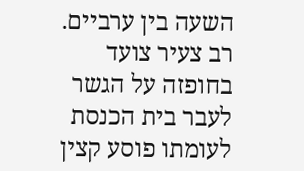השעה בין ערביים.
רב צעיר צועד בחופזה על הגשר לעבר בית הכנסת לעומתו פוסע קצין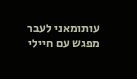עותומאני לעבר מפגש עם חיילי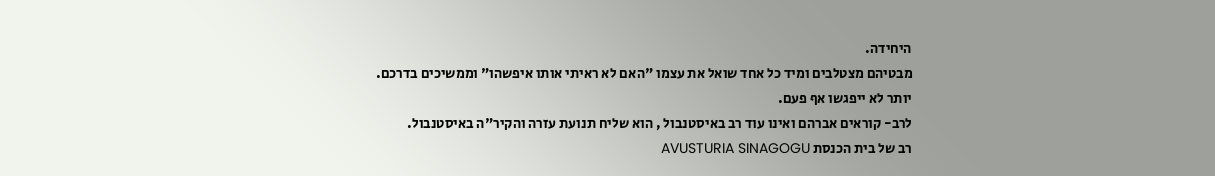היחידה.
מבטיהם מצטלבים ומיד כל אחד שואל את עצמו "האם לא ראיתי אותו איפשהו" וממשיכים בדרכם.
יותר לא ייפגשו אף פעם.
לרב- קוראים אברהם ואינו עוד רב באיסטנבול , הוא שליח תנועת עזרה והקיר"ה באיסטנבול.
רב של בית הכנסת AVUSTURIA SINAGOGU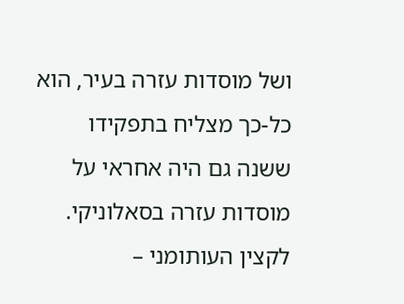ושל מוסדות עזרה בעיר, הוא כל-כך מצליח בתפקידו ששנה גם היה אחראי על מוסדות עזרה בסאלוניקי.
לקצין העותומני –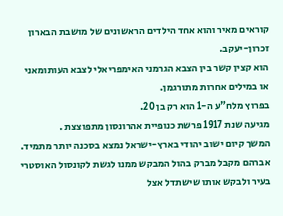קוראים מאיר והוא אחד הילדים הראשונים של מושבת הבארון זכרון-יעקב.
הוא קצין קשר בין הצבא הגרמני האימפריאלי לצבא העותומאני או במילים אחרות מתורגמן.
בפרוץ מלח"ע ה-1 הוא רק בן 20.
מגיעה שנת 1917 פרשת כנופיית אהרונסון מתפוצצת .
המשך קיום ישוב יהודי בארץ-ישראל נמצא בסכנה יותר מתמיד.
אברהם מקבל מברק בהול המבקש ממנו לגשת לקונסול האוסטרי בעיר ולבקש אותו שישתדל אצל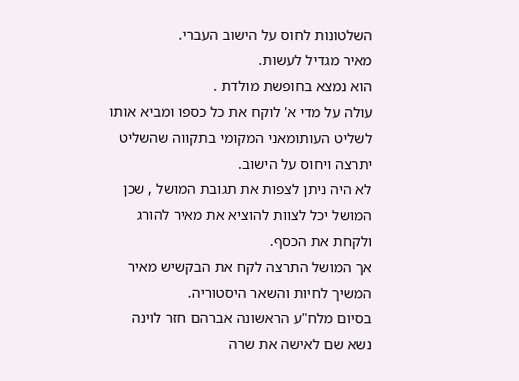השלטונות לחוס על הישוב העברי.
מאיר מגדיל לעשות.
הוא נמצא בחופשת מולדת .
עולה על מדי א' לוקח את כל כספו ומביא אותו לשליט העותומאני המקומי בתקווה שהשליט יתרצה ויחוס על הישוב.
לא היה ניתן לצפות את תגובת המושל , שכן המושל יכל לצוות להוציא את מאיר להורג ולקחת את הכסף.
אך המושל התרצה לקח את הבקשיש מאיר המשיך לחיות והשאר היסטוריה.
בסיום מלח"ע הראשונה אברהם חזר לוינה נשא שם לאישה את שרה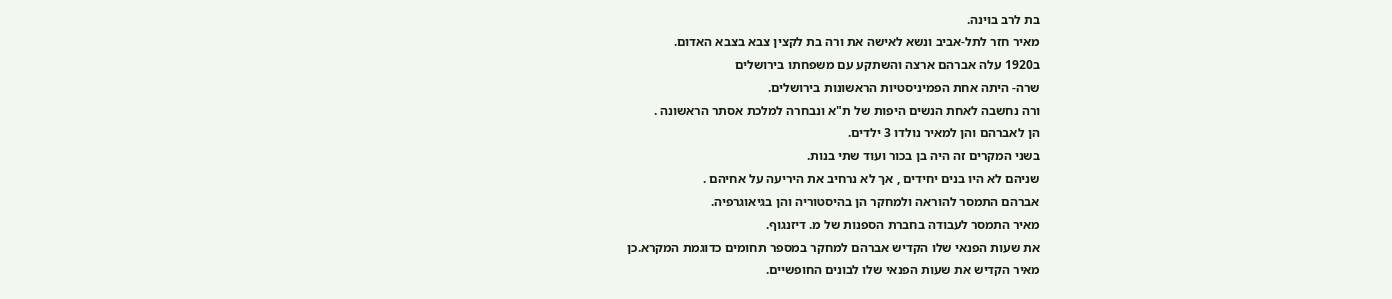בת לרב בוינה.
מאיר חזר לתל-אביב ונשא לאישה את ורה בת לקצין צבא בצבא האדום.
ב1920 עלה אברהם ארצה והשתקע עם משפחתו בירושלים
שרה- היתה אחת הפמיניסטיות הראשונות בירושלים.
ורה נחשבה לאחת הנשים היפות של ת"א ונבחרה למלכת אסתר הראשונה .
הן לאברהם והן למאיר נולדו 3 ילדים.
בשני המקרים זה היה בן בכור ועוד שתי בנות.
שניהם לא היו בנים יחידים , אך לא נרחיב את היריעה על אחיהם .
אברהם התמסר להוראה ולמחקר הן בהיסטוריה והן בגיאוגרפיה.
מאיר התמסר לעבודה בחברת הספנות של מ. דיזנגוף.
את שעות הפנאי שלו הקדיש אברהם למחקר במספר תחומים כדוגמת המקרא.כן
מאיר הקדיש את שעות הפנאי שלו לבונים החופשיים.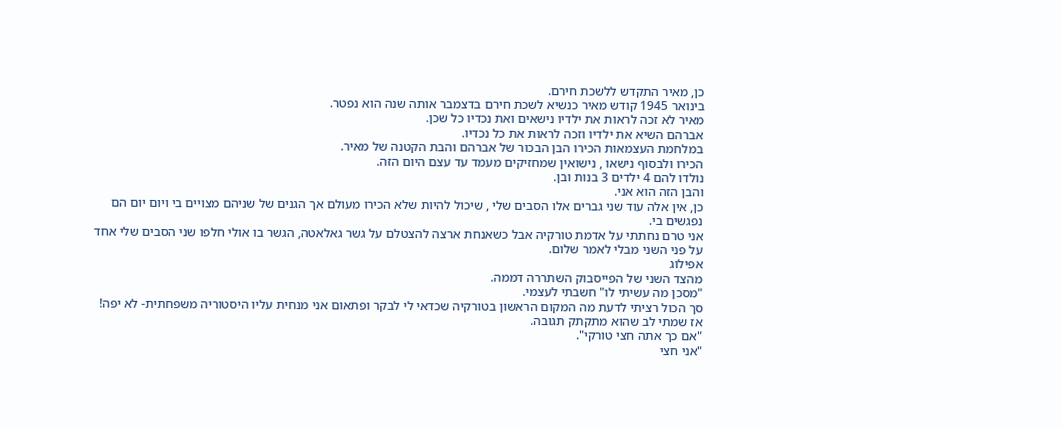כן, מאיר התקדש ללשכת חירם.
בינואר 1945 קודש מאיר כנשיא לשכת חירם בדצמבר אותה שנה הוא נפטר.
מאיר לא זכה לראות את ילדיו נישאים ואת נכדיו כל שכן.
אברהם השיא את ילדיו וזכה לראות את כל נכדיו.
במלחמת העצמאות הכירו הבן הבכור של אברהם והבת הקטנה של מאיר.
הכירו ולבסוף נישאו , נישואין שמחזיקים מעמד עד עצם היום הזה.
נולדו להם 4 ילדים 3 בנות ובן.
והבן הזה הוא אני.
כן, אין אלה עוד שני גברים אלו הסבים שלי , שיכול להיות שלא הכירו מעולם אך הגנים של שניהם מצויים בי ויום יום הם נפגשים בי.
אני טרם נחתתי על אדמת טורקיה אבל כשאנחת ארצה להצטלם על גשר גאלאטה, הגשר בו אולי חלפו שני הסבים שלי אחד על פני השני מבלי לאמר שלום.
אפילוג
מהצד השני של הפייסבוק השתררה דממה.
"מסכן מה עשיתי לו" חשבתי לעצמי.
סך הכול רציתי לדעת מה המקום הראשון בטורקיה שכדאי לי לבקר ופתאום אני מנחית עליו היסטוריה משפחתית- לא יפה!
אז שמתי לב שהוא מתקתק תגובה.
"אם כך אתה חצי טורקי".
"אני חצי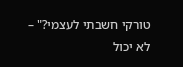טורקי חשבתי לעצמי?" – לא יכול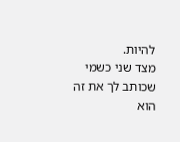להיות.
מצד שני כשמי שכותב לך את זה הוא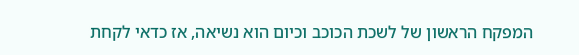המפקח הראשון של לשכת הכוכב וכיום הוא נשיאה, אז כדאי לקחת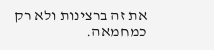את זה ברצינות ולא רק כמחמאה.